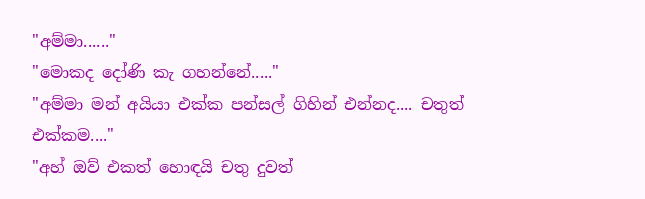"අම්මා......"
"මොකද දෝණි කැ ගහන්නේ....."
"අම්මා මන් අයියා එක්ක පන්සල් ගිහින් එන්නද.... චතුත් එක්කම...."
"අහ් ඔව් එකත් හොඳයි චතු දුවත්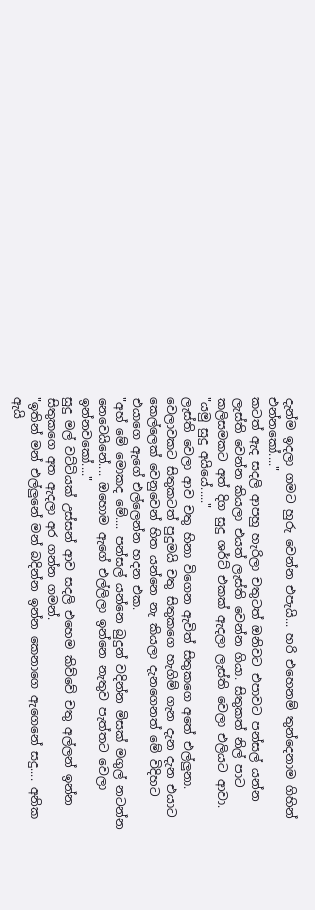දැන්ම ඉදලා ගමට හුරු වෙන්න එපැයි... හරි එහෙනම් තුන්දෙනාම ගිහින් එන්නකෝ...."
කටත් ඇද සදලි ආපහු හැරිලා චතුටත් ඔනිවට එපාවට පන්සල් යන්න ලැස්ති වෙන්න කියලා එයත් ලැස්ති වෙන්න ගියා. සිතුකත් නිල් පාට කලිසමකට අත් දිග සුදු ශර්ට් එකක් ඇදලා ලැස්ති වෙලා එලියට ආවා.
"යමු සුදු අයියේ....."
ලැස්ති වෙලා ආව චතු හිනා විගෙන ඇවිත් සිතුකගෙ අතේ එල්ලුනා. වෙලාවකට සිතුකටත් පුදුමයි චතු සිතුකගෙ හැගිම් ගැන දැන දැන එයාට කෙල්ලෙක් වෙනුවෙන් හිත යන්නෙ නැ කියලා දැනගෙනත් මේ විදිහට එයාගෙ ඇගේ එල්ලෙන්න හදන එක.
"අහ් මේ මොකද මේ.... පන්සල් යන්නෙ බුදුන් වදින්න මිසක් මගුල් නටන්න නෙවෙයිනේ.... ඔහොම ඇගේ එල්ලිලා ඉන්නෙ නැතුව පැත්තට වෙලා ඉන්නවකෝ...."
සුදු මල් වට්ටියක් උස්සන් ආව සදලි එහෙම කිව්වේ චතු අල්ලන් ඉන්න සිතුකගෙ අත ඇදලා අර ගන්න ගමන්.
"ඉතින් මන් එල්ලුනේ මන් බදින්න ඉන්න කෙනාගෙ ඇගෙනේ සදු.... අනික ඇයි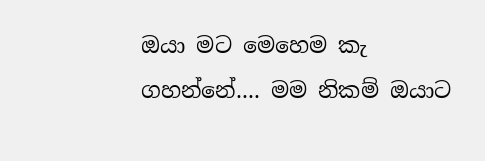ඔයා මට මෙහෙම කැ ගහන්නේ.... මම නිකම් ඔයාට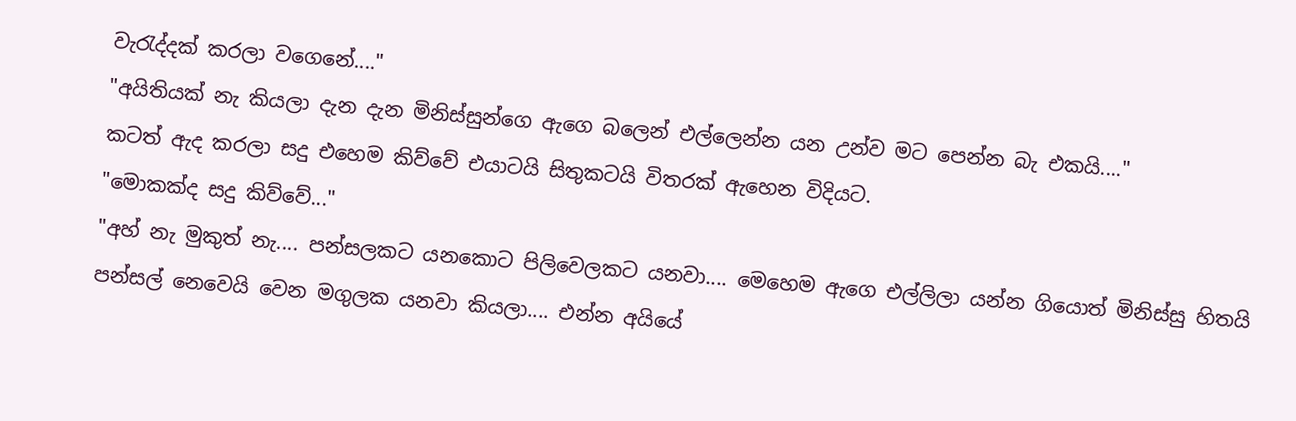වැරැද්දක් කරලා වගෙනේ...."
"අයිතියක් නැ කියලා දැන දැන මිනිස්සුන්ගෙ ඇගෙ බලෙන් එල්ලෙන්න යන උන්ව මට පෙන්න බැ එකයි...."
කටත් ඇද කරලා සදු එහෙම කිව්වේ එයාටයි සිතුකටයි විතරක් ඇහෙන විදියට.
"මොකක්ද සදු කිව්වේ..."
"අහ් නැ මුකුත් නැ.... පන්සලකට යනකොට පිලිවෙලකට යනවා.... මෙහෙම ඇගෙ එල්ලිලා යන්න ගියොත් මිනිස්සු හිතයි පන්සල් නෙවෙයි වෙන මගුලක යනවා කියලා.... එන්න අයියේ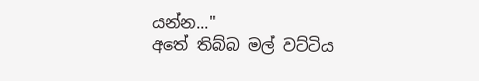යන්න..."
අතේ තිබ්බ මල් වට්ටිය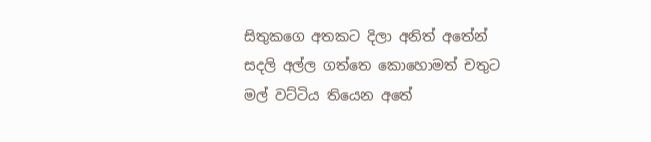සිතුකගෙ අතකට දිලා අනිත් අතේන් සදලි අල්ල ගත්තෙ කොහොමත් චතුට මල් වට්ටිය තියෙන අතේ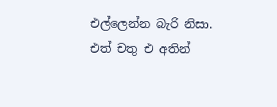එල්ලෙන්න බැරි නිසා. එත් චතු එ අතින්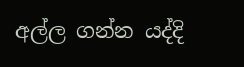අල්ල ගන්න යද්දි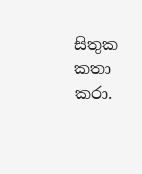සිතුක කතා කරා.